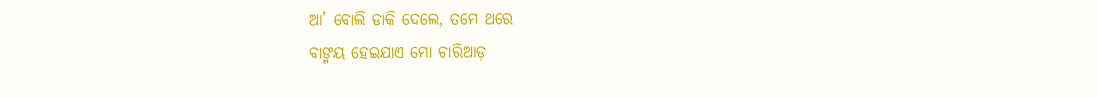ଆ’ ବୋଲି ଡାକି ଦେଲେ, ତମେ ଥରେ
ବାଙ୍ମୟ ହେଇଯାଏ ମୋ ଚାରିଆଡ଼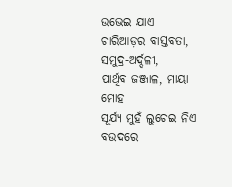ଉଭେଇ ଯାଏ ଚାରିଆଡ଼ର ବାସ୍ତବତା,
ସମୁଦ୍ର-ଅର୍ଦ୍ଦଳୀ,
ପାର୍ଥିବ ଜଞ୍ଜାଳ, ମାୟା ମୋହ
ସୂର୍ଯ୍ୟ ମୁହଁ ଲୁଚେଇ ନିଏ ବଉଦରେ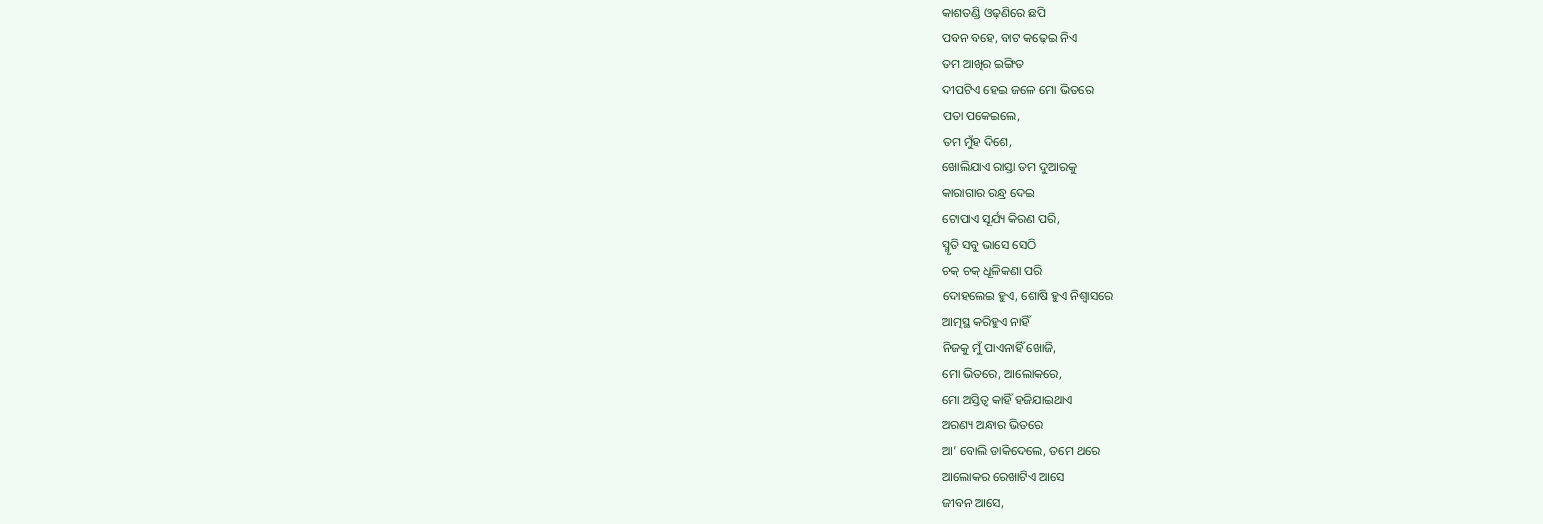କାଶତଣ୍ଡି ଓଢ଼ଣିରେ ଛପି
ପବନ ବହେ, ବାଟ କଢ଼େଇ ନିଏ
ତମ ଆଖିର ଇଙ୍ଗିତ
ଦୀପଟିଏ ହେଇ ଜଳେ ମୋ ଭିତରେ
ପତା ପକେଇଲେ,
ତମ ମୁଁହ ଦିଶେ,
ଖୋଲିଯାଏ ରାସ୍ତା ତମ ଦୁଆରକୁ
କାରାଗାର ରନ୍ଧ୍ର ଦେଇ
ଟୋପାଏ ସୂର୍ଯ୍ୟ କିରଣ ପରି,
ସ୍ମୃତି ସବୁ ଭାସେ ସେଠି
ଚକ୍ ଚକ୍ ଧୂଳିକଣା ପରି
ଦୋହଲେଇ ହୁଏ, ଶୋଷି ହୁଏ ନିଶ୍ୱାସରେ
ଆତ୍ମସ୍ଥ କରିହୁଏ ନାହିଁ
ନିଜକୁ ମୁଁ ପାଏନାହିଁ ଖୋଜି,
ମୋ ଭିତରେ, ଆଲୋକରେ,
ମୋ ଅସ୍ତିତ୍ଵ କାହିଁ ହଜିଯାଇଥାଏ
ଅରଣ୍ୟ ଅନ୍ଧାର ଭିତରେ
ଆ’ ବୋଲି ଡାକିଦେଲେ, ତମେ ଥରେ
ଆଲୋକର ରେଖାଟିଏ ଆସେ
ଜୀବନ ଆସେ,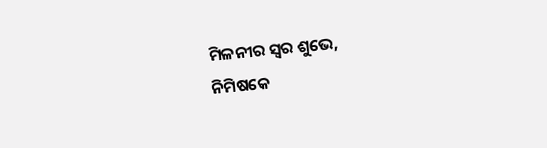ମିଳନୀର ସ୍ୱର ଶୁଭେ,
ନିମିଷକେ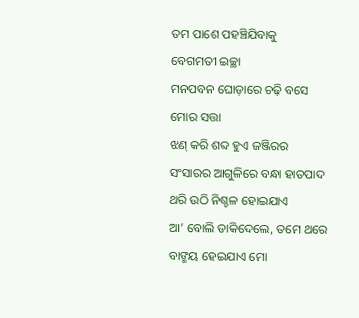ତମ ପାଶେ ପହଞ୍ଚିଯିବାକୁ
ବେଗମତୀ ଇଚ୍ଛା
ମନପବନ ଘୋଡ଼ାରେ ଚଢ଼ି ବସେ ମୋର ସତ୍ତା
ଝଣ୍ କରି ଶବ୍ଦ ହୁଏ ଜଞ୍ଜିରର
ସଂସାରର ଆଗୁଳିରେ ବନ୍ଧା ହାତପାଦ
ଥରି ଉଠି ନିଶ୍ଚଳ ହୋଇଯାଏ
ଆ’ ବୋଲି ଡାକିଦେଲେ, ତମେ ଥରେ
ବାଙ୍ମୟ ହେଇଯାଏ ମୋ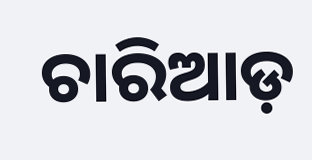ଚାରିଆଡ଼